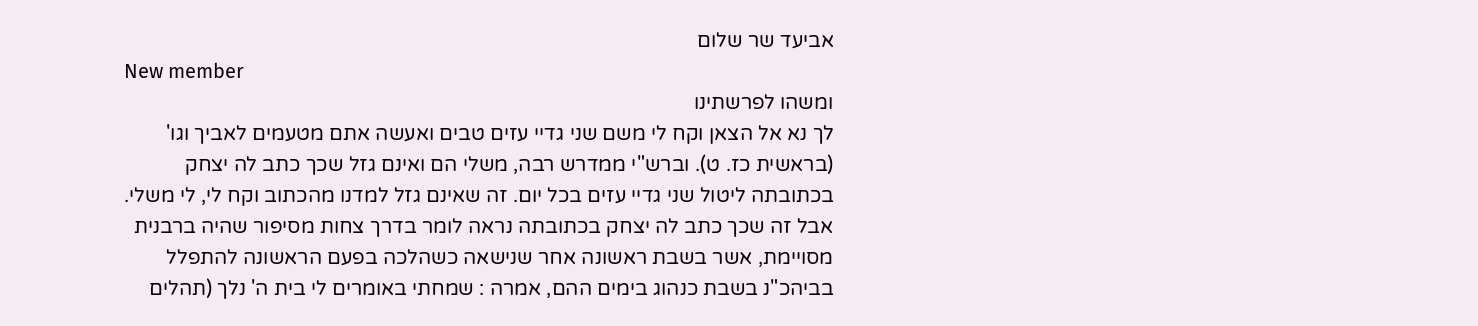אביעד שר שלום
New member
ומשהו לפרשתינו
לך נא אל הצאן וקח לי משם שני גדיי עזים טבים ואעשה אתם מטעמים לאביך וגו' (בראשית כז. ט). וברש"י ממדרש רבה, משלי הם ואינם גזל שכך כתב לה יצחק בכתובתה ליטול שני גדיי עזים בכל יום. זה שאינם גזל למדנו מהכתוב וקח לי, לי משלי. אבל זה שכך כתב לה יצחק בכתובתה נראה לומר בדרך צחות מסיפור שהיה ברבנית מסויימת, אשר בשבת ראשונה אחר שנישאה כשהלכה בפעם הראשונה להתפלל בביהכ"נ בשבת כנהוג בימים ההם, אמרה : שמחתי באומרים לי בית ה' נלך (תהלים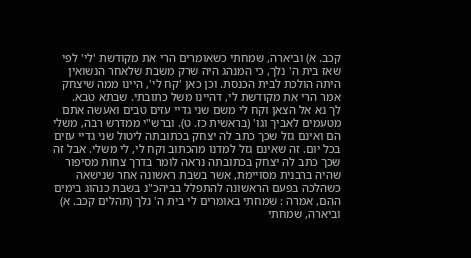קכב. א) וביארה, שמחתי כשאומרים הרי את מקודשת 'לי' לפי שאז בית ה' נלך, כי המנהג היה שרק משבת שלאחר הנשואין היתה הולכת לבית הכנסת. וכן כאן 'קח לי', היינו ממה שיצחק אמר הרי את מקודשת לי, דהיינו משל כתובתי. שבתא טבא.
לך נא אל הצאן וקח לי משם שני גדיי עזים טבים ואעשה אתם מטעמים לאביך וגו' (בראשית כז. ט). וברש"י ממדרש רבה, משלי הם ואינם גזל שכך כתב לה יצחק בכתובתה ליטול שני גדיי עזים בכל יום. זה שאינם גזל למדנו מהכתוב וקח לי, לי משלי. אבל זה שכך כתב לה יצחק בכתובתה נראה לומר בדרך צחות מסיפור שהיה ברבנית מסויימת, אשר בשבת ראשונה אחר שנישאה כשהלכה בפעם הראשונה להתפלל בביהכ"נ בשבת כנהוג בימים ההם, אמרה : שמחתי באומרים לי בית ה' נלך (תהלים קכב. א) וביארה, שמחתי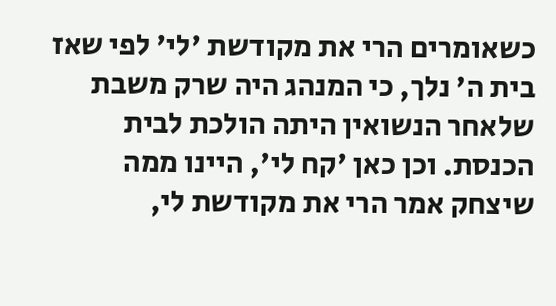כשאומרים הרי את מקודשת 'לי' לפי שאז בית ה' נלך, כי המנהג היה שרק משבת שלאחר הנשואין היתה הולכת לבית הכנסת. וכן כאן 'קח לי', היינו ממה שיצחק אמר הרי את מקודשת לי,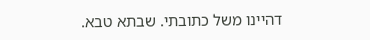דהיינו משל כתובתי. שבתא טבא.